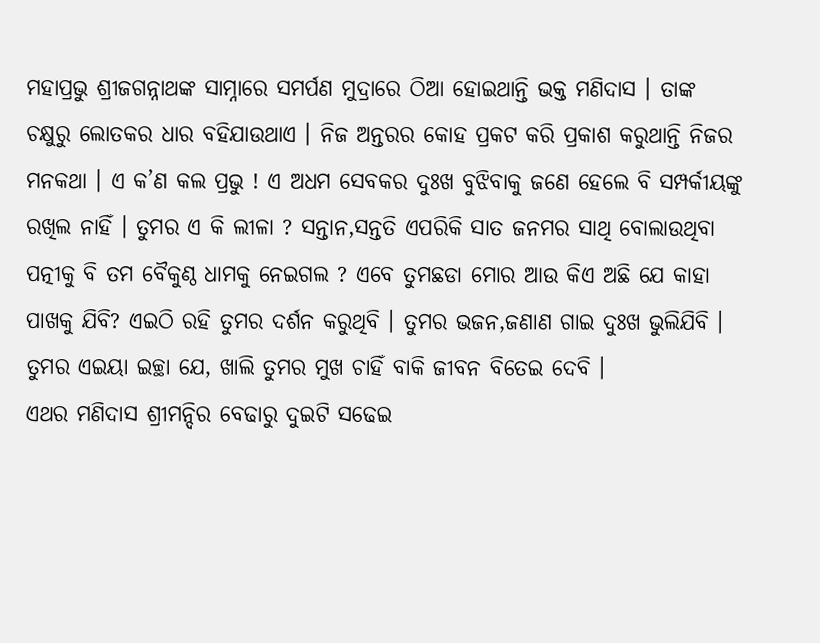ମହାପ୍ରଭୁ ଶ୍ରୀଜଗନ୍ନାଥଙ୍କ ସାମ୍ନାରେ ସମର୍ପଣ ମୁଦ୍ରାରେ ଠିଆ ହୋଇଥାନ୍ତି ଭକ୍ତ ମଣିଦାସ । ତାଙ୍କ ଚକ୍ଷୁରୁ ଲୋତକର ଧାର ବହିଯାଉଥାଏ । ନିଜ ଅନ୍ତରର କୋହ ପ୍ରକଟ କରି ପ୍ରକାଶ କରୁଥାନ୍ତି ନିଜର ମନକଥା । ଏ କ’ଣ କଲ ପ୍ରଭୁ ! ଏ ଅଧମ ସେବକର ଦୁଃଖ ବୁଝିବାକୁ ଜଣେ ହେଲେ ବି ସମ୍ପର୍କୀୟଙ୍କୁ ରଖିଲ ନାହିଁ । ତୁମର ଏ କି ଲୀଳା ? ସନ୍ତାନ,ସନ୍ତତି ଏପରିକି ସାତ ଜନମର ସାଥି ବୋଲାଉଥିବା ପତ୍ନୀକୁ ବି ତମ ବୈକୁଣ୍ଠ ଧାମକୁ ନେଇଗଲ ? ଏବେ ତୁମଛଡା ମୋର ଆଉ କିଏ ଅଛି ଯେ କାହା ପାଖକୁ ଯିବି? ଏଇଠି ରହି ତୁମର ଦର୍ଶନ କରୁଥିବି । ତୁମର ଭଜନ,ଜଣାଣ ଗାଇ ଦୁଃଖ ଭୁଲିଯିବି । ତୁମର ଏଇୟା ଇଚ୍ଛା ଯେ, ଖାଲି ତୁମର ମୁଖ ଚାହିଁ ବାକି ଜୀବନ ବିତେଇ ଦେବି ।
ଏଥର ମଣିଦାସ ଶ୍ରୀମନ୍ଦିର ବେଢାରୁ ଦୁଇଟି ସଢେଇ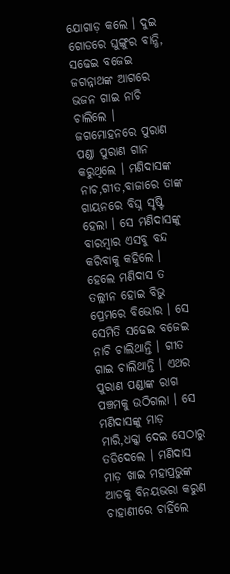ଯୋଗାଡ଼ କଲେ । ଦୁଇ ଗୋଡରେ ଘୁଙ୍ଗୁର ବାନ୍ଧି, ସଢେଇ ବଜେଇ ଜଗନ୍ନାଥଙ୍କ ଆଗରେ ଭଜନ ଗାଇ ନାଚି ଚାଲିଲେ । ଜଗମୋହନରେ ପୁରାଣ ପଣ୍ଡା ପୁରାଣ ଗାନ କରୁଥିଲେ । ମଣିଦାସଙ୍କ ନାଚ,ଗୀତ,ବାଜାରେ ତାଙ୍କ ଗାୟନରେ ବିଘ୍ନ ସୃଷ୍ଟି ହେଲା । ସେ ମଣିଦାସଙ୍କୁ ବାରମ୍ବାର ଏସବୁ ବନ୍ଦ କରିବାକୁ କହିଲେ । ହେଲେ ମଣିଦାସ ତ ତଲ୍ଲୀନ ହୋଇ ବିଭୁ ପ୍ରେମରେ ବିଭୋର । ସେ ସେମିତି ସଢେଇ ବଜେଇ ନାଚି ଚାଲିଥାନ୍ତି । ଗୀତ ଗାଇ ଚାଲିଥାନ୍ତି । ଏଥର ପୁରାଣ ପଣ୍ଡାଙ୍କ ରାଗ ପଞ୍ଚମକୁ ଉଠିଗଲା । ସେ ମଣିଦାସଙ୍କୁ ମାଡ଼ ମାରି,ଧକ୍କା ଦେଇ ସେଠାରୁ ତଡିଦେଲେ । ମଣିଦାସ ମାଡ଼ ଖାଇ ମହାପ୍ରଭୁଙ୍କ ଆଡକୁ ବିନୟଭରା କରୁଣ ଚାହାଣୀରେ ଚାହିଁଲେ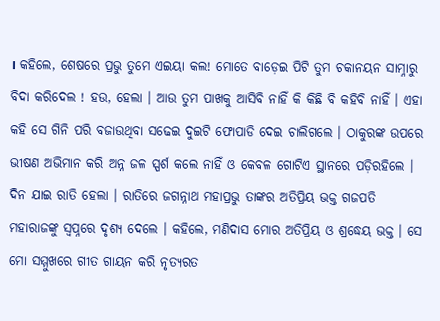। କହିଲେ, ଶେଷରେ ପ୍ରଭୁ ତୁମେ ଏଇୟା କଲ! ମୋତେ ବାଡ଼େଇ ପିଟି ତୁମ ଚକାନୟନ ସାମ୍ନାରୁ ବିଦା କରିଦେଲ ! ହଉ, ହେଲା । ଆଉ ତୁମ ପାଖକୁ ଆସିବି ନାହିଁ କି କିଛି ବି କହିବି ନାହିଁ । ଏହା କହି ସେ ଗିନି ପରି ବଜାଉଥିବା ସଢେଇ ଦୁଇଟି ଫୋପାଡି ଦେଇ ଚାଲିଗଲେ । ଠାକୁରଙ୍କ ଉପରେ ଭୀଷଣ ଅଭିମାନ କରି ଅନ୍ନ ଜଳ ସ୍ପର୍ଶ କଲେ ନାହିଁ ଓ କେବଳ ଗୋଟିଏ ସ୍ଥାନରେ ପଡ଼ିରହିଲେ ।
ଦିନ ଯାଇ ରାତି ହେଲା । ରାତିରେ ଜଗନ୍ନାଥ ମହାପ୍ରଭୁ ତାଙ୍କର ଅତିପ୍ରିୟ ଭକ୍ତ ଗଜପତି ମହାରାଜଙ୍କୁ ସ୍ୱପ୍ନରେ ଦୃଶ୍ୟ ଦେଲେ । କହିଲେ, ମଣିଦାସ ମୋର ଅତିପ୍ରିୟ ଓ ଶ୍ରଦ୍ଧେୟ ଭକ୍ତ । ସେ ମୋ ସମ୍ମୁଖରେ ଗୀତ ଗାୟନ କରି ନୃତ୍ୟରତ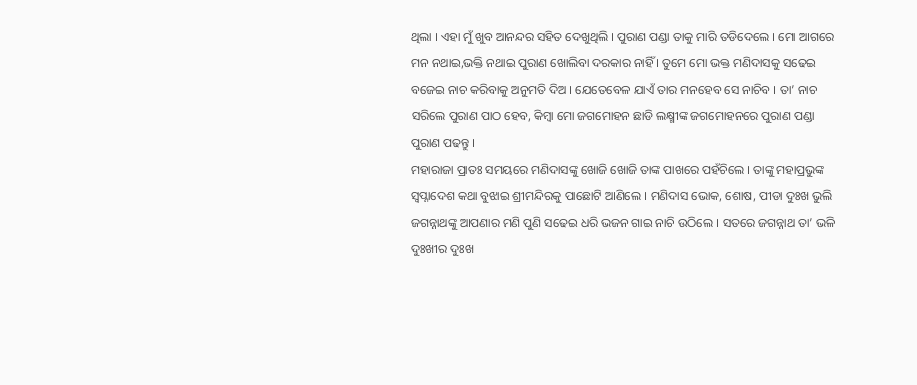ଥିଲା । ଏହା ମୁଁ ଖୁବ ଆନନ୍ଦର ସହିତ ଦେଖୁଥିଲି । ପୁରାଣ ପଣ୍ଡା ତାକୁ ମାରି ତଡିଦେଲେ । ମୋ ଆଗରେ ମନ ନଥାଇ,ଭକ୍ତି ନଥାଇ ପୁରାଣ ଖୋଲିବା ଦରକାର ନାହିଁ । ତୁମେ ମୋ ଭକ୍ତ ମଣିଦାସକୁ ସଢେଇ ବଜେଇ ନାଚ କରିବାକୁ ଅନୁମତି ଦିଅ । ଯେତେବେଳ ଯାଏଁ ତାର ମନହେବ ସେ ନାଚିବ । ତା’ ନାଚ ସରିଲେ ପୁରାଣ ପାଠ ହେବ, କିମ୍ବା ମୋ ଜଗମୋହନ ଛାଡି ଲକ୍ଷ୍ମୀଙ୍କ ଜଗମୋହନରେ ପୁରାଣ ପଣ୍ଡା ପୁରାଣ ପଢନ୍ତୁ ।
ମହାରାଜା ପ୍ରାତଃ ସମୟରେ ମଣିଦାସଙ୍କୁ ଖୋଜି ଖୋଜି ତାଙ୍କ ପାଖରେ ପହଁଚିଲେ । ତାଙ୍କୁ ମହାପ୍ରଭୁଙ୍କ ସ୍ଵପ୍ନାଦେଶ କଥା ବୁଝାଇ ଶ୍ରୀମନ୍ଦିରକୁ ପାଛୋଟି ଆଣିଲେ । ମଣିଦାସ ଭୋକ, ଶୋଷ, ପୀଡା ଦୁଃଖ ଭୁଲି ଜଗନ୍ନାଥଙ୍କୁ ଆପଣାର ମଣି ପୁଣି ସଢେଇ ଧରି ଭଜନ ଗାଇ ନାଚି ଉଠିଲେ । ସତରେ ଜଗନ୍ନାଥ ତା’ ଭଳି ଦୁଃଖୀର ଦୁଃଖ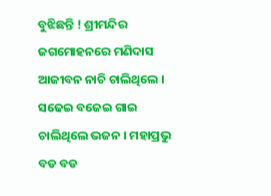ବୁଝିଛନ୍ତି ! ଶ୍ରୀମନ୍ଦିର ଜଗମୋହନରେ ମଣିଦାସ ଆଜୀବନ ନାଚି ଚାଲିଥିଲେ । ସଢେଇ ବଜେଇ ଗାଇ ଚାଲିଥିଲେ ଭଜନ । ମହାପ୍ରଭୁ ବଡ ବଡ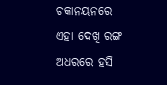ଚକାନୟନରେ ଏହା ଦେଖି ରଙ୍ଗ ଅଧରରେ ହସି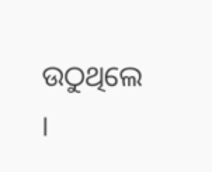ଉଠୁଥିଲେ ।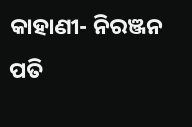କାହାଣୀ- ନିରଞ୍ଜନ ପତି